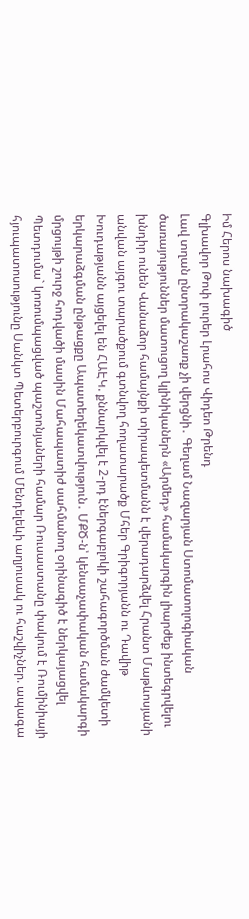Իմ Հերոս նախագիծ
Գլխավոր Թոփ լուրեր Լրահոս Վիդեո Թրենդ
Լավ տղան ընտրակաշառք չի վերցնի․ Գեղամ Նազարյան Ստոմատոլոգիական ծառայություններ մատուցող կլինիկաներն «Արմեդ» համակարգին լիարժեք ինտեգրվելու խնդիր ունեն Վանաձոր համայնքի տիրապետմանն է վերադարձվել Հրանտ Մաթևոսյանի անվան այգու տարածքում գտնվող հողատարածք Մհեր Գրիգորյանն ու Դավիթ Խուդաթյանն այցելել են ՀԱԷԿ. քննարկվել է 2-րդ էներգաբլոկի շահագործման ժամկետի երկարաձգման ընթացքը Ապատեղեկատվություն․ ՄՔԾ-ն՝ կենսաչափական համակարգի մրցույթի շուրջ հոդվածի մասին Մահապատիժ սահմանող օրինագիծ է ներկայացվել Պետդումա` կոռումպացված պաշտոնյաների համար Ռուսաստանը փակում է Ռումինիայի հյուպատոսությունը Սանկտ Պետերբուրգում Մենդելեևի աղյուսակ ու հաշվիչներ. ապագա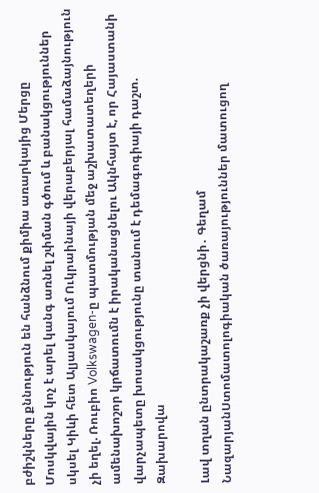բժիշկները քննություն են հանձնում քիմիա առարկայից Մերցը Մոսկվային կոչ է արել կանգ առնել շփման գծում և բանակցություններ սկսել Կիևի հետ Ալյասկայում Ուկրաինայի վերաբերյալ համաձայնություն չի եղել. Ռուբիո Volkswagen-ը պատմության մեջ աշխատատեղերի ամենախոշոր կրճատումն է իրականացնելու Ակնհայտ է, որ Հայաստանի վարչապետը խոսակցությունը տանում է դեմագոգիայի դաշտ. Զախարովա

Լավ տղան ընտրակաշառք չի վերցնի․ Գեղամ ՆազարյանՍտոմատոլոգիական ծառայություններ մատուցող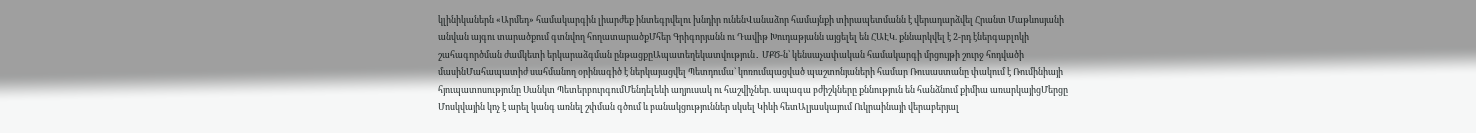կլինիկաներն «Արմեդ» համակարգին լիարժեք ինտեգրվելու խնդիր ունենՎանաձոր համայնքի տիրապետմանն է վերադարձվել Հրանտ Մաթևոսյանի անվան այգու տարածքում գտնվող հողատարածքՄհեր Գրիգորյանն ու Դավիթ Խուդաթյանն այցելել են ՀԱԷԿ. քննարկվել է 2-րդ էներգաբլոկի շահագործման ժամկետի երկարաձգման ընթացքըԱպատեղեկատվություն․ ՄՔԾ-ն՝ կենսաչափական համակարգի մրցույթի շուրջ հոդվածի մասինՄահապատիժ սահմանող օրինագիծ է ներկայացվել Պետդումա` կոռումպացված պաշտոնյաների համար Ռուսաստանը փակում է Ռումինիայի հյուպատոսությունը Սանկտ ՊետերբուրգումՄենդելեևի աղյուսակ ու հաշվիչներ. ապագա բժիշկները քննություն են հանձնում քիմիա առարկայիցՄերցը Մոսկվային կոչ է արել կանգ առնել շփման գծում և բանակցություններ սկսել Կիևի հետԱլյասկայում Ուկրաինայի վերաբերյալ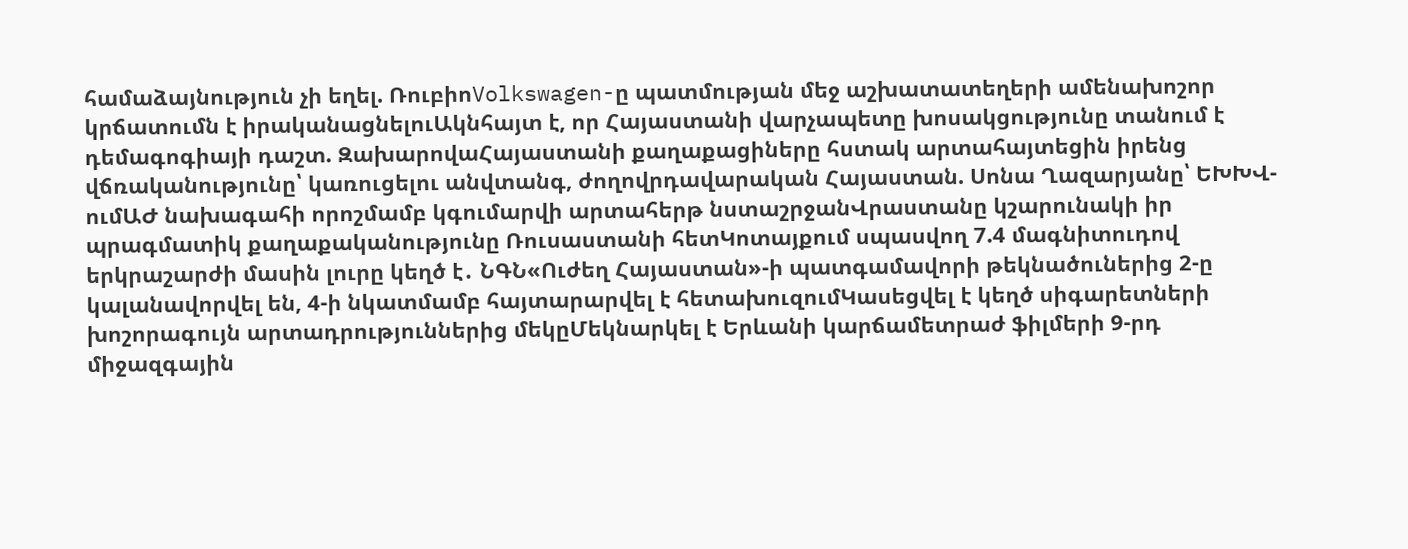համաձայնություն չի եղել. ՌուբիոVolkswagen-ը պատմության մեջ աշխատատեղերի ամենախոշոր կրճատումն է իրականացնելուԱկնհայտ է, որ Հայաստանի վարչապետը խոսակցությունը տանում է դեմագոգիայի դաշտ. ԶախարովաՀայաստանի քաղաքացիները հստակ արտահայտեցին իրենց վճռականությունը՝ կառուցելու անվտանգ, ժողովրդավարական Հայաստան. Սոնա Ղազարյանը՝ ԵԽԽՎ-ումԱԺ նախագահի որոշմամբ կգումարվի արտահերթ նստաշրջանՎրաստանը կշարունակի իր պրագմատիկ քաղաքականությունը Ռուսաստանի հետԿոտայքում սպասվող 7.4 մագնիտուդով երկրաշարժի մասին լուրը կեղծ է․ ՆԳՆ«Ուժեղ Հայաստան»-ի պատգամավորի թեկնածուներից 2-ը կալանավորվել են, 4-ի նկատմամբ հայտարարվել է հետախուզումԿասեցվել է կեղծ սիգարետների խոշորագույն արտադրություններից մեկըՄեկնարկել է Երևանի կարճամետրաժ ֆիլմերի 9-րդ միջազգային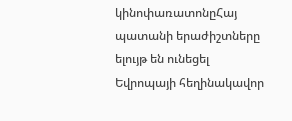կինոփառատոնըՀայ պատանի երաժիշտները ելույթ են ունեցել Եվրոպայի հեղինակավոր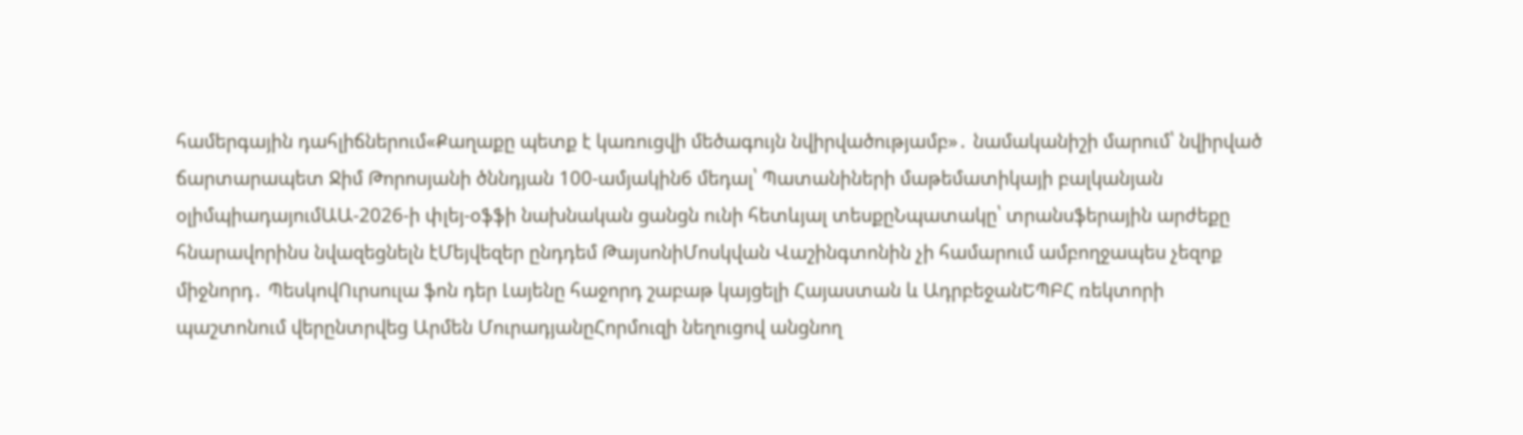համերգային դահլիճներում«Քաղաքը պետք է կառուցվի մեծագույն նվիրվածությամբ»․ նամականիշի մարում՝ նվիրված ճարտարապետ Ջիմ Թորոսյանի ծննդյան 100-ամյակին6 մեդալ՝ Պատանիների մաթեմատիկայի բալկանյան օլիմպիադայումԱԱ-2026-ի փլեյ-օֆֆի նախնական ցանցն ունի հետևյալ տեսքըՆպատակը՝ տրանսֆերային արժեքը հնարավորինս նվազեցնելն էՄեյվեզեր ընդդեմ ԹայսոնիՄոսկվան Վաշինգտոնին չի համարում ամբողջապես չեզոք միջնորդ․ ՊեսկովՈւրսուլա ֆոն դեր Լայենը հաջորդ շաբաթ կայցելի Հայաստան և ԱդրբեջանԵՊԲՀ ռեկտորի պաշտոնում վերընտրվեց Արմեն ՄուրադյանըՀորմուզի նեղուցով անցնող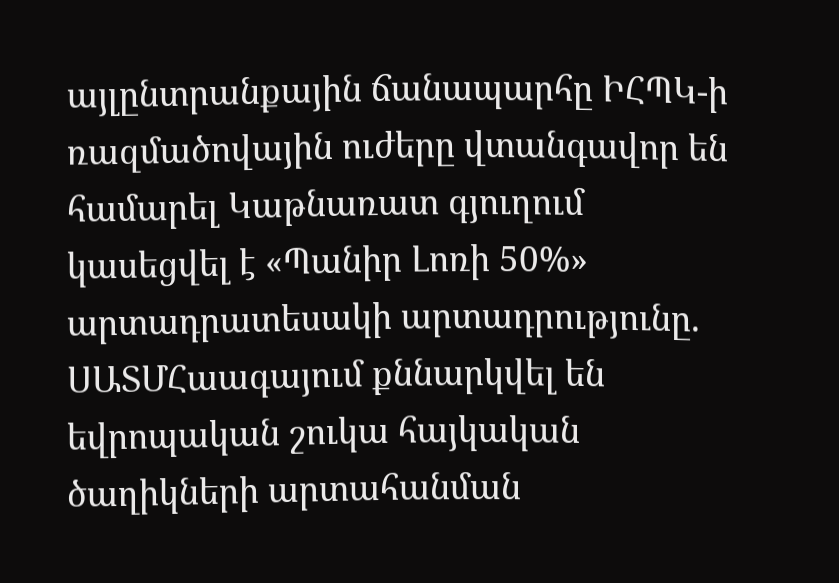այլընտրանքային ճանապարհը ԻՀՊԿ-ի ռազմածովային ուժերը վտանգավոր են համարել Կաթնառատ գյուղում կասեցվել է «Պանիր Լոռի 50%» արտադրատեսակի արտադրությունը. ՍԱՏՄՀաագայում քննարկվել են եվրոպական շուկա հայկական ծաղիկների արտահանման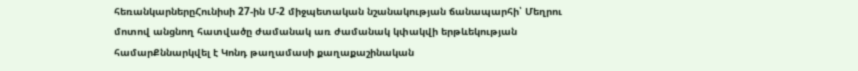հեռանկարներըՀունիսի 27-ին Մ-2 միջպետական նշանակության ճանապարհի՝ Մեղրու մոտով անցնող հատվածը ժամանակ առ ժամանակ կփակվի երթևեկության համարՔննարկվել է Կոնդ թաղամասի քաղաքաշինական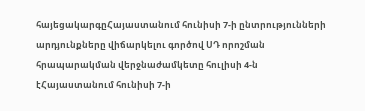հայեցակարգըՀայաստանում հունիսի 7-ի ընտրությունների արդյունքները վիճարկելու գործով ՍԴ որոշման հրապարակման վերջնաժամկետը հուլիսի 4-ն էՀայաստանում հունիսի 7-ի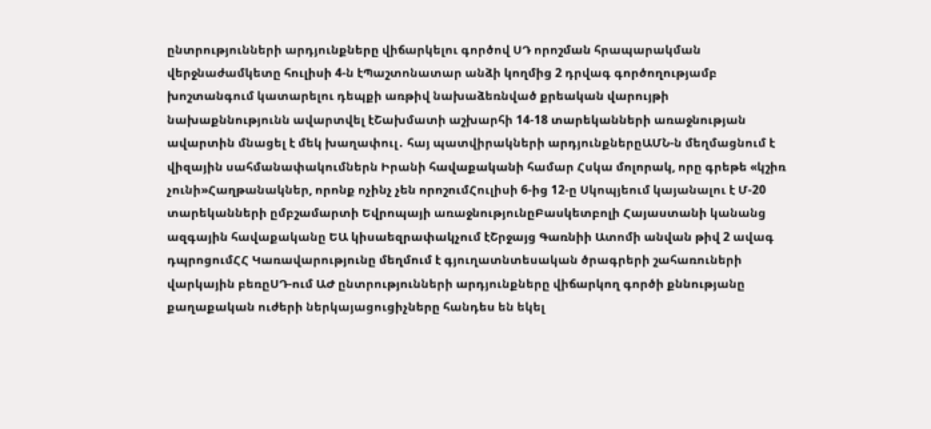ընտրությունների արդյունքները վիճարկելու գործով ՍԴ որոշման հրապարակման վերջնաժամկետը հուլիսի 4-ն էՊաշտոնատար անձի կողմից 2 դրվագ գործողությամբ խոշտանգում կատարելու դեպքի առթիվ նախաձեռնված քրեական վարույթի նախաքննությունն ավարտվել էՇախմատի աշխարհի 14-18 տարեկանների առաջնության ավարտին մնացել է մեկ խաղափուլ․ հայ պատվիրակների արդյունքներըԱՄՆ-ն մեղմացնում է վիզային սահմանափակումներն Իրանի հավաքականի համար Հսկա մոլորակ, որը գրեթե «կշիռ չունի»Հաղթանակներ, որոնք ոչինչ չեն որոշումՀուլիսի 6-ից 12-ը Սկոպյեում կայանալու է Մ-20 տարեկանների ըմբշամարտի Եվրոպայի առաջնությունըԲասկետբոլի Հայաստանի կանանց ազգային հավաքականը ԵԱ կիսաեզրափակչում էՇրջայց Գառնիի Ատոմի անվան թիվ 2 ավագ դպրոցումՀՀ Կառավարությունը մեղմում է գյուղատնտեսական ծրագրերի շահառուների վարկային բեռըՍԴ-ում ԱԺ ընտրությունների արդյունքները վիճարկող գործի քննությանը քաղաքական ուժերի ներկայացուցիչները հանդես են եկել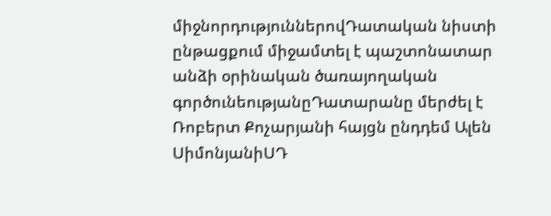միջնորդություններովԴատական նիստի ընթացքում միջամտել է պաշտոնատար անձի օրինական ծառայողական գործունեությանըԴատարանը մերժել է Ռոբերտ Քոչարյանի հայցն ընդդեմ Ալեն ՍիմոնյանիՍԴ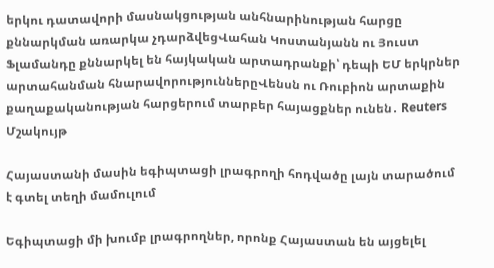երկու դատավորի մասնակցության անհնարինության հարցը քննարկման առարկա չդարձվեցՎահան Կոստանյանն ու Յուստ Ֆլամանդը քննարկել են հայկական արտադրանքի՝ դեպի ԵՄ երկրներ արտահանման հնարավորություններըՎենսն ու Ռուբիոն արտաքին քաղաքականության հարցերում տարբեր հայացքներ ունեն․ Reuters
Մշակույթ

Հայաստանի մասին եգիպտացի լրագրողի հոդվածը լայն տարածում է գտել տեղի մամուլում

Եգիպտացի մի խումբ լրագրողներ, որոնք Հայաստան են այցելել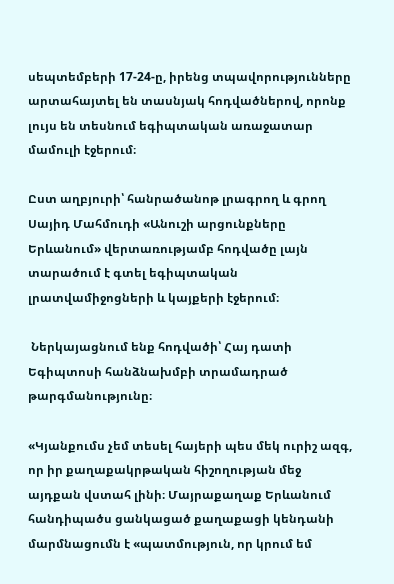սեպտեմբերի 17-24-ը, իրենց տպավորությունները արտահայտել են տասնյակ հոդվածներով, որոնք լույս են տեսնում եգիպտական առաջատար մամուլի էջերում։

Ըստ աղբյուրի՝ հանրածանոթ լրագրող և գրող Սայիդ Մահմուդի «Անուշի արցունքները Երևանում» վերտառությամբ հոդվածը լայն տարածում է գտել եգիպտական լրատվամիջոցների և կայքերի էջերում։

 Ներկայացնում ենք հոդվածի՝ Հայ դատի Եգիպտոսի հանձնախմբի տրամադրած թարգմանությունը։

«Կյանքումս չեմ տեսել հայերի պես մեկ ուրիշ ազգ, որ իր քաղաքակրթական հիշողության մեջ այդքան վստահ լինի։ Մայրաքաղաք Երևանում հանդիպածս ցանկացած քաղաքացի կենդանի մարմնացումն է «պատմություն, որ կրում եմ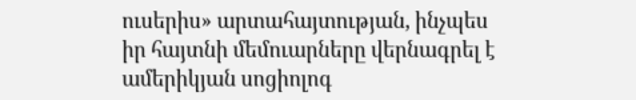ուսերիս» արտահայտության, ինչպես իր հայտնի մեմուարները վերնագրել է ամերիկյան սոցիոլոգ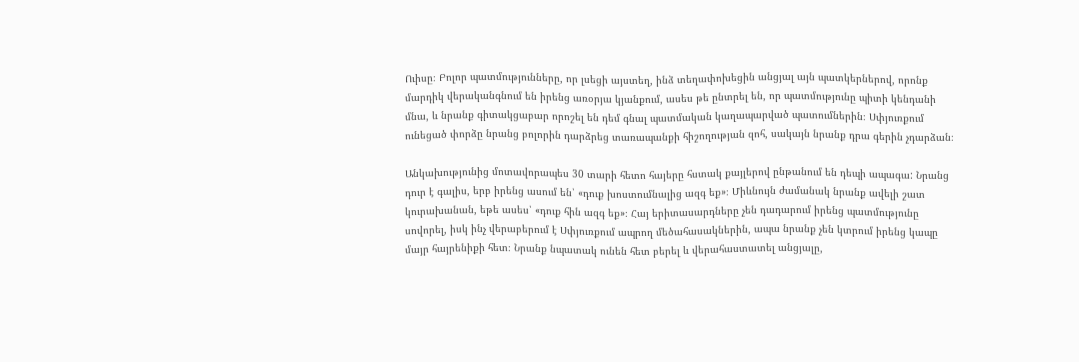Ուիսը։ Բոլոր պատմությունները, որ լսեցի այստեղ, ինձ տեղափոխեցին անցյալ այն պատկերներով, որոնք մարդիկ վերականգնում են իրենց առօրյա կյանքում, ասես թե ընտրել են, որ պատմությունը պիտի կենդանի մնա, և նրանք գիտակցաբար որոշել են դեմ գնալ պատմական կաղապարված պատումներին։ Սփյուռքում ունեցած փորձը նրանց բոլորին դարձրեց տառապանքի հիշողության զոհ, սակայն նրանք դրա գերին չդարձան։

Անկախությունից մոտավորապես 30 տարի հետո հայերը հստակ քայլերով ընթանում են դեպի ապագա: Նրանց դուր է գալիս, երբ իրենց ասում են՝ «դուք խոստումնալից ազգ եք»։ Միևնույն ժամանակ նրանք ավելի շատ կուրախանան, եթե ասես՝ «դուք հին ազգ եք»։ Հայ երիտասարդները չեն դադարում իրենց պատմությունը սովորել, իսկ ինչ վերաբերում է Սփյուռքում ապրող մեծահասակներին, ապա նրանք չեն կտրում իրենց կապը մայր հայրենիքի հետ։ Նրանք նպատակ ունեն հետ բերել և վերահաստատել անցյալը,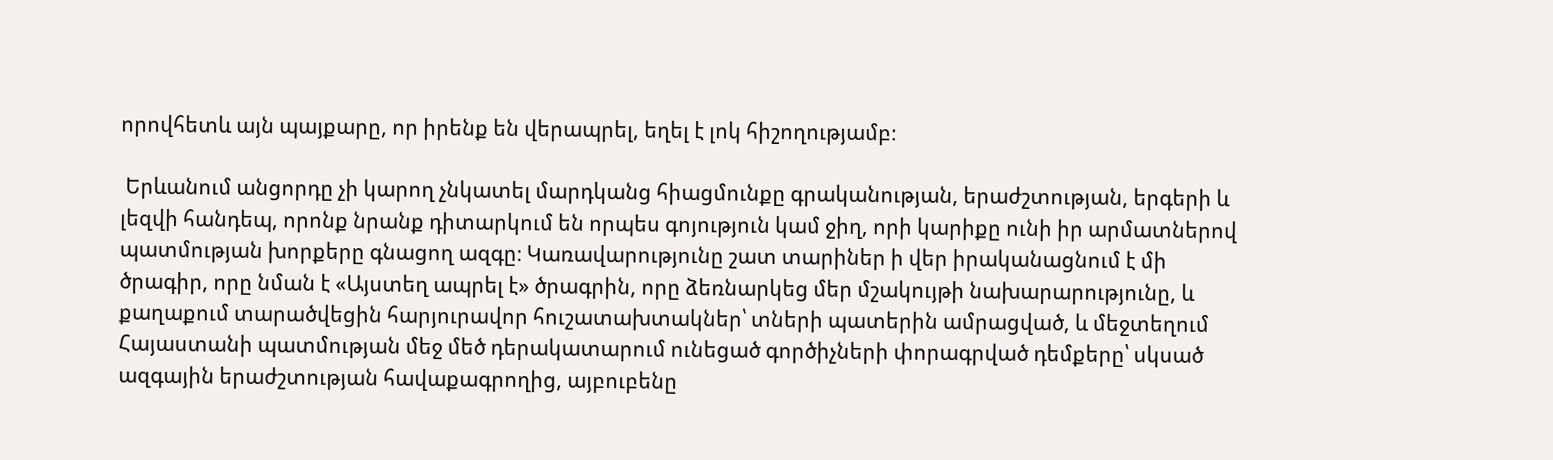որովհետև այն պայքարը, որ իրենք են վերապրել, եղել է լոկ հիշողությամբ։

 Երևանում անցորդը չի կարող չնկատել մարդկանց հիացմունքը գրականության, երաժշտության, երգերի և լեզվի հանդեպ, որոնք նրանք դիտարկում են որպես գոյություն կամ ջիղ, որի կարիքը ունի իր արմատներով պատմության խորքերը գնացող ազգը։ Կառավարությունը շատ տարիներ ի վեր իրականացնում է մի ծրագիր, որը նման է «Այստեղ ապրել է» ծրագրին, որը ձեռնարկեց մեր մշակույթի նախարարությունը, և քաղաքում տարածվեցին հարյուրավոր հուշատախտակներ՝ տների պատերին ամրացված, և մեջտեղում Հայաստանի պատմության մեջ մեծ դերակատարում ունեցած գործիչների փորագրված դեմքերը՝ սկսած ազգային երաժշտության հավաքագրողից, այբուբենը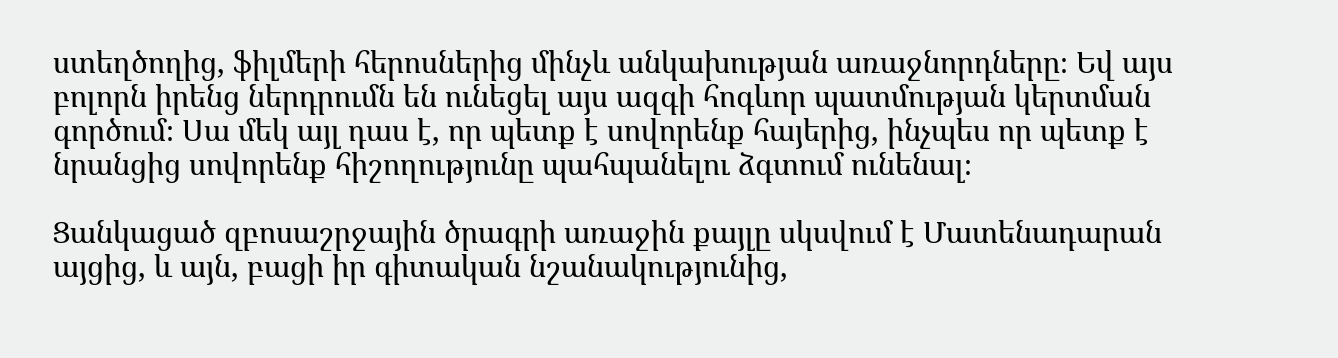ստեղծողից, ֆիլմերի հերոսներից մինչև անկախության առաջնորդները։ Եվ այս բոլորն իրենց ներդրումն են ունեցել այս ազգի հոգևոր պատմության կերտման գործում։ Սա մեկ այլ դաս է, որ պետք է սովորենք հայերից, ինչպես որ պետք է նրանցից սովորենք հիշողությունը պահպանելու ձգտում ունենալ։

Ցանկացած զբոսաշրջային ծրագրի առաջին քայլը սկսվում է Մատենադարան այցից, և այն, բացի իր գիտական նշանակությունից,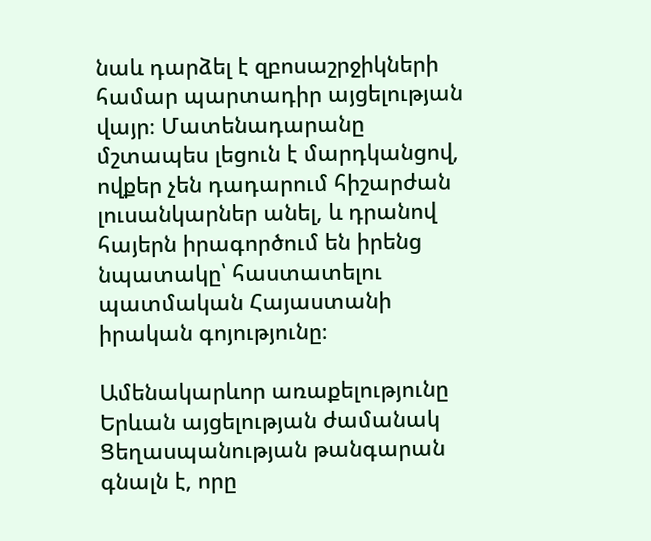նաև դարձել է զբոսաշրջիկների համար պարտադիր այցելության վայր։ Մատենադարանը մշտապես լեցուն է մարդկանցով, ովքեր չեն դադարում հիշարժան լուսանկարներ անել, և դրանով հայերն իրագործում են իրենց նպատակը՝ հաստատելու պատմական Հայաստանի իրական գոյությունը։

Ամենակարևոր առաքելությունը Երևան այցելության ժամանակ Ցեղասպանության թանգարան գնալն է, որը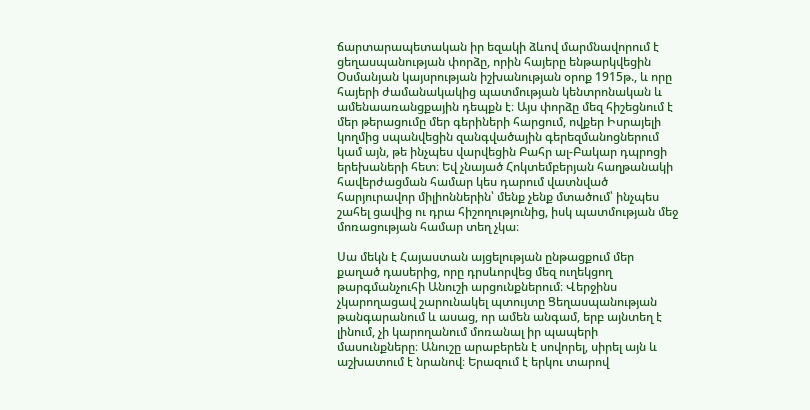ճարտարապետական իր եզակի ձևով մարմնավորում է ցեղասպանության փորձը, որին հայերը ենթարկվեցին Օսմանյան կայսրության իշխանության օրոք 1915թ., և որը հայերի ժամանակակից պատմության կենտրոնական և ամենաառանցքային դեպքն է։ Այս փորձը մեզ հիշեցնում է մեր թերացումը մեր գերիների հարցում, ովքեր Իսրայելի կողմից սպանվեցին զանգվածային գերեզմանոցներում կամ այն, թե ինչպես վարվեցին Բահր ալ-Բակար դպրոցի երեխաների հետ։ Եվ չնայած Հոկտեմբերյան հաղթանակի հավերժացման համար կես դարում վատնված հարյուրավոր միլիոններին՝ մենք չենք մտածում՝ ինչպես շահել ցավից ու դրա հիշողությունից, իսկ պատմության մեջ մոռացության համար տեղ չկա։

Սա մեկն է Հայաստան այցելության ընթացքում մեր քաղած դասերից, որը դրսևորվեց մեզ ուղեկցող թարգմանչուհի Անուշի արցունքներում։ Վերջինս չկարողացավ շարունակել պտույտը Ցեղասպանության թանգարանում և ասաց, որ ամեն անգամ, երբ այնտեղ է լինում, չի կարողանում մոռանալ իր պապերի մասունքները։ Անուշը արաբերեն է սովորել, սիրել այն և աշխատում է նրանով։ Երազում է երկու տարով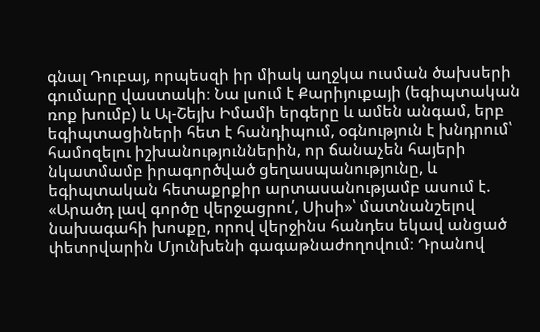գնալ Դուբայ, որպեսզի իր միակ աղջկա ուսման ծախսերի գումարը վաստակի։ Նա լսում է Քարիյուքայի (եգիպտական ռոք խումբ) և Ալ-Շեյխ Իմամի երգերը և ամեն անգամ, երբ եգիպտացիների հետ է հանդիպում, օգնություն է խնդրում՝ համոզելու իշխանություններին, որ ճանաչեն հայերի նկատմամբ իրագործված ցեղասպանությունը, և եգիպտական հետաքրքիր արտասանությամբ ասում է. «Արածդ լավ գործը վերջացրու՛, Սիսի»՝ մատնանշելով նախագահի խոսքը, որով վերջինս հանդես եկավ անցած փետրվարին Մյունխենի գագաթնաժողովում։ Դրանով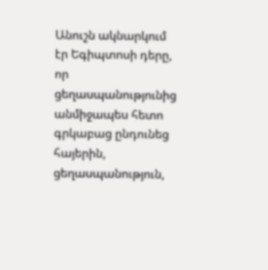Անուշն ակնարկում էր Եգիպտոսի դերը, որ ցեղասպանությունից անմիջապես հետո գրկաբաց ընդունեց հայերին, ցեղասպանություն,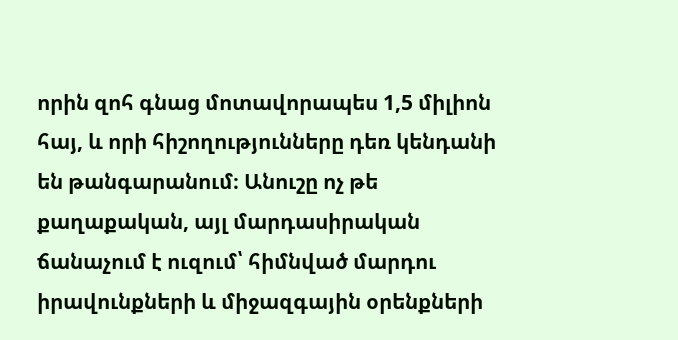որին զոհ գնաց մոտավորապես 1,5 միլիոն հայ, և որի հիշողությունները դեռ կենդանի են թանգարանում։ Անուշը ոչ թե քաղաքական, այլ մարդասիրական ճանաչում է ուզում՝ հիմնված մարդու իրավունքների և միջազգային օրենքների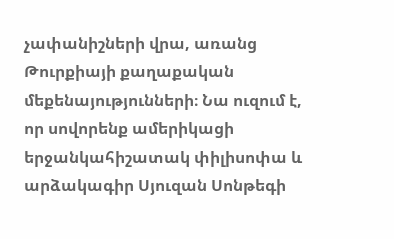չափանիշների վրա, առանց Թուրքիայի քաղաքական մեքենայությունների։ Նա ուզում է, որ սովորենք ամերիկացի երջանկահիշատակ փիլիսոփա և արձակագիր Սյուզան Սոնթեգի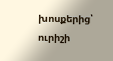խոսքերից՝ ուրիշի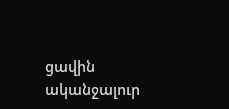ցավին ականջալուր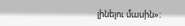լինելու մասին»։